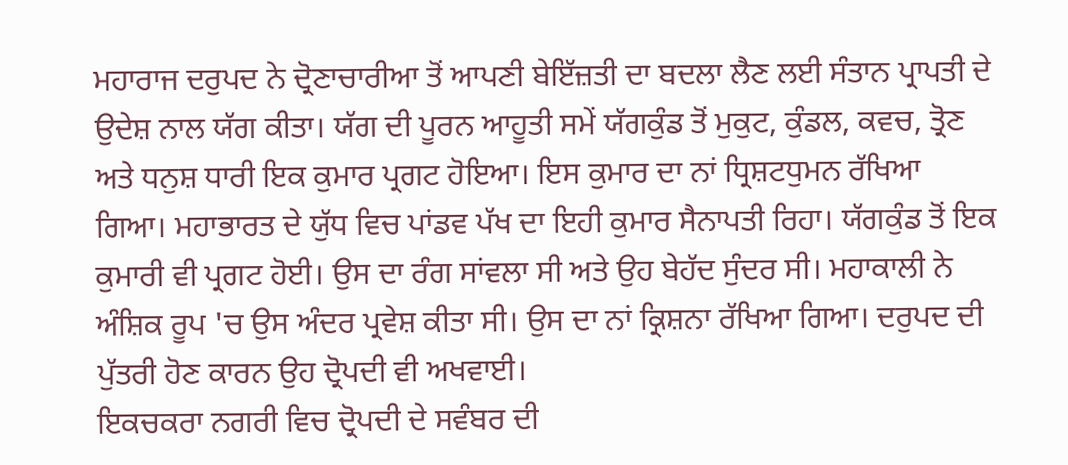ਮਹਾਰਾਜ ਦਰੁਪਦ ਨੇ ਦ੍ਰੋਣਾਚਾਰੀਆ ਤੋਂ ਆਪਣੀ ਬੇਇੱਜ਼ਤੀ ਦਾ ਬਦਲਾ ਲੈਣ ਲਈ ਸੰਤਾਨ ਪ੍ਰਾਪਤੀ ਦੇ ਉਦੇਸ਼ ਨਾਲ ਯੱਗ ਕੀਤਾ। ਯੱਗ ਦੀ ਪੂਰਨ ਆਹੂਤੀ ਸਮੇਂ ਯੱਗਕੁੰਡ ਤੋਂ ਮੁਕੁਟ, ਕੁੰਡਲ, ਕਵਚ, ਤ੍ਰੋਣ ਅਤੇ ਧਨੁਸ਼ ਧਾਰੀ ਇਕ ਕੁਮਾਰ ਪ੍ਰਗਟ ਹੋਇਆ। ਇਸ ਕੁਮਾਰ ਦਾ ਨਾਂ ਧ੍ਰਿਸ਼ਟਧੁਮਨ ਰੱਖਿਆ ਗਿਆ। ਮਹਾਭਾਰਤ ਦੇ ਯੁੱਧ ਵਿਚ ਪਾਂਡਵ ਪੱਖ ਦਾ ਇਹੀ ਕੁਮਾਰ ਸੈਨਾਪਤੀ ਰਿਹਾ। ਯੱਗਕੁੰਡ ਤੋਂ ਇਕ ਕੁਮਾਰੀ ਵੀ ਪ੍ਰਗਟ ਹੋਈ। ਉਸ ਦਾ ਰੰਗ ਸਾਂਵਲਾ ਸੀ ਅਤੇ ਉਹ ਬੇਹੱਦ ਸੁੰਦਰ ਸੀ। ਮਹਾਕਾਲੀ ਨੇ ਅੰਸ਼ਿਕ ਰੂਪ 'ਚ ਉਸ ਅੰਦਰ ਪ੍ਰਵੇਸ਼ ਕੀਤਾ ਸੀ। ਉਸ ਦਾ ਨਾਂ ਕ੍ਰਿਸ਼ਨਾ ਰੱਖਿਆ ਗਿਆ। ਦਰੁਪਦ ਦੀ ਪੁੱਤਰੀ ਹੋਣ ਕਾਰਨ ਉਹ ਦ੍ਰੋਪਦੀ ਵੀ ਅਖਵਾਈ।
ਇਕਚਕਰਾ ਨਗਰੀ ਵਿਚ ਦ੍ਰੋਪਦੀ ਦੇ ਸਵੰਬਰ ਦੀ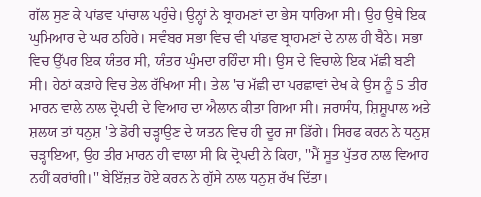ਗੱਲ ਸੁਣ ਕੇ ਪਾਂਡਵ ਪਾਂਚਾਲ ਪਹੁੰਚੇ। ਉਨ੍ਹਾਂ ਨੇ ਬ੍ਰਾਹਮਣਾਂ ਦਾ ਭੇਸ ਧਾਰਿਆ ਸੀ। ਉਹ ਉਥੇ ਇਕ ਘੁਮਿਆਰ ਦੇ ਘਰ ਠਹਿਰੇ। ਸਵੰਬਰ ਸਭਾ ਵਿਚ ਵੀ ਪਾਂਡਵ ਬ੍ਰਾਹਮਣਾਂ ਦੇ ਨਾਲ ਹੀ ਬੈਠੇ। ਸਭਾ ਵਿਚ ਉੱਪਰ ਇਕ ਯੰਤਰ ਸੀ, ਯੰਤਰ ਘੁੰਮਦਾ ਰਹਿੰਦਾ ਸੀ। ਉਸ ਦੇ ਵਿਚਾਲੇ ਇਕ ਮੱਛੀ ਬਣੀ ਸੀ। ਹੇਠਾਂ ਕੜਾਹੇ ਵਿਚ ਤੇਲ ਰੱਖਿਆ ਸੀ। ਤੇਲ 'ਚ ਮੱਛੀ ਦਾ ਪਰਛਾਵਾਂ ਦੇਖ ਕੇ ਉਸ ਨੂੰ 5 ਤੀਰ ਮਾਰਨ ਵਾਲੇ ਨਾਲ ਦ੍ਰੋਪਦੀ ਦੇ ਵਿਆਹ ਦਾ ਐਲਾਨ ਕੀਤਾ ਗਿਆ ਸੀ। ਜਰਾਸੰਧ, ਸ਼ਿਸ਼ੂਪਾਲ ਅਤੇ ਸ਼ਲਯ ਤਾਂ ਧਨੁਸ਼ 'ਤੇ ਡੋਰੀ ਚੜ੍ਹਾਉਣ ਦੇ ਯਤਨ ਵਿਚ ਹੀ ਦੂਰ ਜਾ ਡਿੱਗੇ। ਸਿਰਫ ਕਰਨ ਨੇ ਧਨੁਸ਼ ਚੜ੍ਹਾਇਆ, ਉਹ ਤੀਰ ਮਾਰਨ ਹੀ ਵਾਲਾ ਸੀ ਕਿ ਦ੍ਰੋਪਦੀ ਨੇ ਕਿਹਾ, ''ਮੈਂ ਸੂਤ ਪੁੱਤਰ ਨਾਲ ਵਿਆਹ ਨਹੀਂ ਕਰਾਂਗੀ।'' ਬੇਇੱਜ਼ਤ ਹੋਏ ਕਰਨ ਨੇ ਗੁੱਸੇ ਨਾਲ ਧਨੁਸ਼ ਰੱਖ ਦਿੱਤਾ।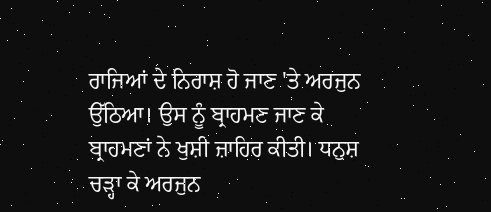ਰਾਜਿਆਂ ਦੇ ਨਿਰਾਸ਼ ਹੋ ਜਾਣ 'ਤੇ ਅਰਜੁਨ ਉੱਠਿਆ। ਉਸ ਨੂੰ ਬ੍ਰਾਹਮਣ ਜਾਣ ਕੇ ਬ੍ਰਾਹਮਣਾਂ ਨੇ ਖੁਸ਼ੀ ਜ਼ਾਹਿਰ ਕੀਤੀ। ਧਨੁਸ਼ ਚੜ੍ਹਾ ਕੇ ਅਰਜੁਨ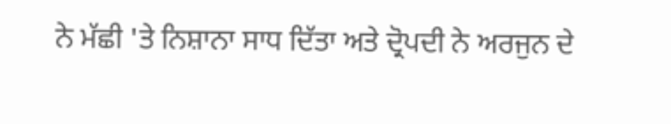ਨੇ ਮੱਛੀ 'ਤੇ ਨਿਸ਼ਾਨਾ ਸਾਧ ਦਿੱਤਾ ਅਤੇ ਦ੍ਰੋਪਦੀ ਨੇ ਅਰਜੁਨ ਦੇ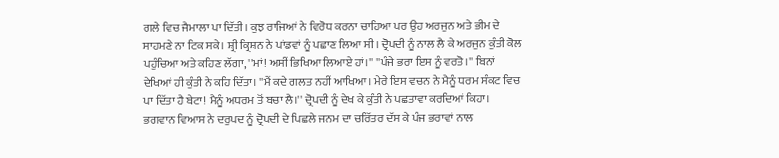ਗਲੇ ਵਿਚ ਜੈਮਾਲਾ ਪਾ ਦਿੱਤੀ। ਕੁਝ ਰਾਜਿਆਂ ਨੇ ਵਿਰੋਧ ਕਰਨਾ ਚਾਹਿਆ ਪਰ ਉਹ ਅਰਜੁਨ ਅਤੇ ਭੀਮ ਦੇ ਸਾਹਮਣੇ ਨਾ ਟਿਕ ਸਕੇ। ਸ਼੍ਰੀ ਕ੍ਰਿਸ਼ਨ ਨੇ ਪਾਂਡਵਾਂ ਨੂੰ ਪਛਾਣ ਲਿਆ ਸੀ। ਦ੍ਰੋਪਦੀ ਨੂੰ ਨਾਲ ਲੈ ਕੇ ਅਰਜੁਨ ਕੁੰਤੀ ਕੋਲ ਪਹੁੰਚਿਆ ਅਤੇ ਕਹਿਣ ਲੱਗਾ, ''ਮਾਂ! ਅਸੀਂ ਭਿਖਿਆ ਲਿਆਏ ਹਾਂ।'' ''ਪੰਜੇ ਭਰਾ ਇਸ ਨੂੰ ਵਰਤੋ।'' ਬਿਨਾਂ ਦੇਖਿਆਂ ਹੀ ਕੁੰਤੀ ਨੇ ਕਹਿ ਦਿੱਤਾ। ''ਮੈਂ ਕਦੇ ਗਲਤ ਨਹੀਂ ਆਖਿਆ। ਮੇਰੇ ਇਸ ਵਚਨ ਨੇ ਮੈਨੂੰ ਧਰਮ ਸੰਕਟ ਵਿਚ ਪਾ ਦਿੱਤਾ ਹੈ ਬੇਟਾ! ਮੈਨੂੰ ਅਧਰਮ ਤੋਂ ਬਚਾ ਲੈ।'' ਦ੍ਰੋਪਦੀ ਨੂੰ ਦੇਖ ਕੇ ਕੁੰਤੀ ਨੇ ਪਛਤਾਵਾ ਕਰਦਿਆਂ ਕਿਹਾ। ਭਗਵਾਨ ਵਿਆਸ ਨੇ ਦਰੁਪਦ ਨੂੰ ਦ੍ਰੋਪਦੀ ਦੇ ਪਿਛਲੇ ਜਨਮ ਦਾ ਚਰਿੱਤਰ ਦੱਸ ਕੇ ਪੰਜ ਭਰਾਵਾਂ ਨਾਲ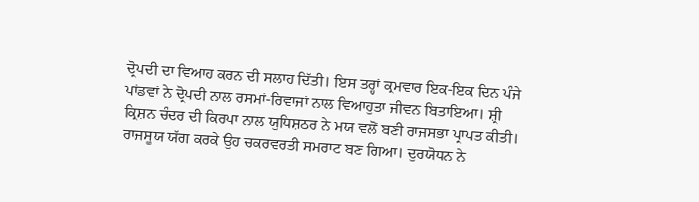ਦ੍ਰੋਪਦੀ ਦਾ ਵਿਆਹ ਕਰਨ ਦੀ ਸਲਾਹ ਦਿੱਤੀ। ਇਸ ਤਰ੍ਹਾਂ ਕ੍ਰਮਵਾਰ ਇਕ-ਇਕ ਦਿਨ ਪੰਜੇ ਪਾਂਡਵਾਂ ਨੇ ਦ੍ਰੋਪਦੀ ਨਾਲ ਰਸਮਾਂ-ਰਿਵਾਜਾਂ ਨਾਲ ਵਿਆਹੁਤਾ ਜੀਵਨ ਬਿਤਾਇਆ। ਸ਼੍ਰੀ ਕ੍ਰਿਸ਼ਨ ਚੰਦਰ ਦੀ ਕਿਰਪਾ ਨਾਲ ਯੁਧਿਸ਼ਠਰ ਨੇ ਮਯ ਵਲੋਂ ਬਣੀ ਰਾਜਸਭਾ ਪ੍ਰਾਪਤ ਕੀਤੀ। ਰਾਜਸੂਯ ਯੱਗ ਕਰਕੇ ਉਹ ਚਕਰਵਰਤੀ ਸਮਰਾਟ ਬਣ ਗਿਆ। ਦੁਰਯੋਧਨ ਨੇ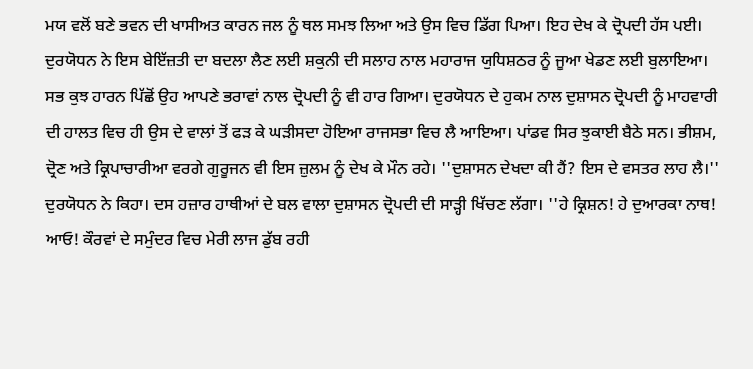ਮਯ ਵਲੋਂ ਬਣੇ ਭਵਨ ਦੀ ਖਾਸੀਅਤ ਕਾਰਨ ਜਲ ਨੂੰ ਥਲ ਸਮਝ ਲਿਆ ਅਤੇ ਉਸ ਵਿਚ ਡਿੱਗ ਪਿਆ। ਇਹ ਦੇਖ ਕੇ ਦ੍ਰੋਪਦੀ ਹੱਸ ਪਈ। ਦੁਰਯੋਧਨ ਨੇ ਇਸ ਬੇਇੱਜ਼ਤੀ ਦਾ ਬਦਲਾ ਲੈਣ ਲਈ ਸ਼ਕੁਨੀ ਦੀ ਸਲਾਹ ਨਾਲ ਮਹਾਰਾਜ ਯੁਧਿਸ਼ਠਰ ਨੂੰ ਜੂਆ ਖੇਡਣ ਲਈ ਬੁਲਾਇਆ। ਸਭ ਕੁਝ ਹਾਰਨ ਪਿੱਛੋਂ ਉਹ ਆਪਣੇ ਭਰਾਵਾਂ ਨਾਲ ਦ੍ਰੋਪਦੀ ਨੂੰ ਵੀ ਹਾਰ ਗਿਆ। ਦੁਰਯੋਧਨ ਦੇ ਹੁਕਮ ਨਾਲ ਦੁਸ਼ਾਸਨ ਦ੍ਰੋਪਦੀ ਨੂੰ ਮਾਹਵਾਰੀ ਦੀ ਹਾਲਤ ਵਿਚ ਹੀ ਉਸ ਦੇ ਵਾਲਾਂ ਤੋਂ ਫੜ ਕੇ ਘੜੀਸਦਾ ਹੋਇਆ ਰਾਜਸਭਾ ਵਿਚ ਲੈ ਆਇਆ। ਪਾਂਡਵ ਸਿਰ ਝੁਕਾਈ ਬੈਠੇ ਸਨ। ਭੀਸ਼ਮ, ਦ੍ਰੋਣ ਅਤੇ ਕ੍ਰਿਪਾਚਾਰੀਆ ਵਰਗੇ ਗੁਰੂਜਨ ਵੀ ਇਸ ਜ਼ੁਲਮ ਨੂੰ ਦੇਖ ਕੇ ਮੌਨ ਰਹੇ। ''ਦੁਸ਼ਾਸਨ ਦੇਖਦਾ ਕੀ ਹੈਂ? ਇਸ ਦੇ ਵਸਤਰ ਲਾਹ ਲੈ।'' ਦੁਰਯੋਧਨ ਨੇ ਕਿਹਾ। ਦਸ ਹਜ਼ਾਰ ਹਾਥੀਆਂ ਦੇ ਬਲ ਵਾਲਾ ਦੁਸ਼ਾਸਨ ਦ੍ਰੋਪਦੀ ਦੀ ਸਾੜ੍ਹੀ ਖਿੱਚਣ ਲੱਗਾ। ''ਹੇ ਕ੍ਰਿਸ਼ਨ! ਹੇ ਦੁਆਰਕਾ ਨਾਥ! ਆਓ! ਕੌਰਵਾਂ ਦੇ ਸਮੁੰਦਰ ਵਿਚ ਮੇਰੀ ਲਾਜ ਡੁੱਬ ਰਹੀ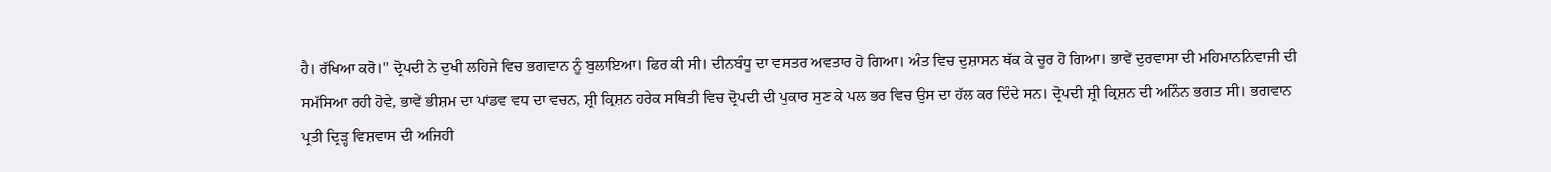ਹੈ। ਰੱਖਿਆ ਕਰੋ।'' ਦ੍ਰੋਪਦੀ ਨੇ ਦੁਖੀ ਲਹਿਜੇ ਵਿਚ ਭਗਵਾਨ ਨੂੰ ਬੁਲਾਇਆ। ਫਿਰ ਕੀ ਸੀ। ਦੀਨਬੰਧੂ ਦਾ ਵਸਤਰ ਅਵਤਾਰ ਹੋ ਗਿਆ। ਅੰਤ ਵਿਚ ਦੁਸ਼ਾਸਨ ਥੱਕ ਕੇ ਚੂਰ ਹੋ ਗਿਆ। ਭਾਵੇਂ ਦੁਰਵਾਸਾ ਦੀ ਮਹਿਮਾਨਨਿਵਾਜੀ ਦੀ ਸਮੱਸਿਆ ਰਹੀ ਹੋਵੇ, ਭਾਵੇਂ ਭੀਸ਼ਮ ਦਾ ਪਾਂਡਵ ਵਧ ਦਾ ਵਚਨ, ਸ਼੍ਰੀ ਕ੍ਰਿਸ਼ਨ ਹਰੇਕ ਸਥਿਤੀ ਵਿਚ ਦ੍ਰੋਪਦੀ ਦੀ ਪੁਕਾਰ ਸੁਣ ਕੇ ਪਲ ਭਰ ਵਿਚ ਉਸ ਦਾ ਹੱਲ ਕਰ ਦਿੰਦੇ ਸਨ। ਦ੍ਰੋਪਦੀ ਸ਼੍ਰੀ ਕ੍ਰਿਸ਼ਨ ਦੀ ਅਨਿੰਨ ਭਗਤ ਸੀ। ਭਗਵਾਨ ਪ੍ਰਤੀ ਦ੍ਰਿੜ੍ਹ ਵਿਸ਼ਵਾਸ ਦੀ ਅਜਿਹੀ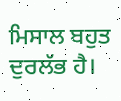ਮਿਸਾਲ ਬਹੁਤ ਦੁਰਲੱਭ ਹੈ।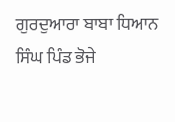ਗੁਰਦੁਆਰਾ ਬਾਬਾ ਧਿਆਨ ਸਿੰਘ ਪਿੰਡ ਭੋਜੇ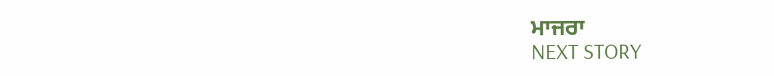ਮਾਜਰਾ
NEXT STORY